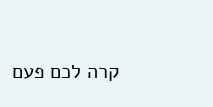קרה לכם פעם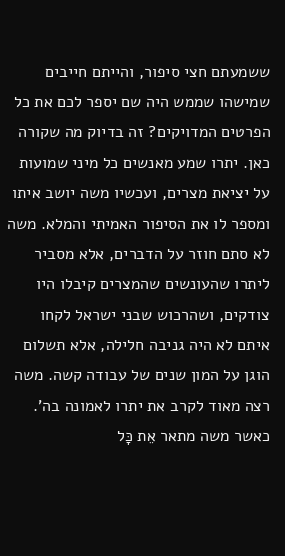ששמעתם חצי סיפור, והייתם חייבים שמישהו שממש היה שם יספר לכם את כל הפרטים המדויקים? זה בדיוק מה שקורה כאן. יתרו שמע מאנשים כל מיני שמועות על יציאת מצרים, ועכשיו משה יושב איתו ומספר לו את הסיפור האמיתי והמלא. משה לא סתם חוזר על הדברים, אלא מסביר ליתרו שהעונשים שהמצרים קיבלו היו צודקים, ושהרכוש שבני ישראל לקחו איתם לא היה גניבה חלילה, אלא תשלום הוגן על המון שנים של עבודה קשה. משה רצה מאוד לקרב את יתרו לאמונה בה'.
כאשר משה מתאר אֵת כָּל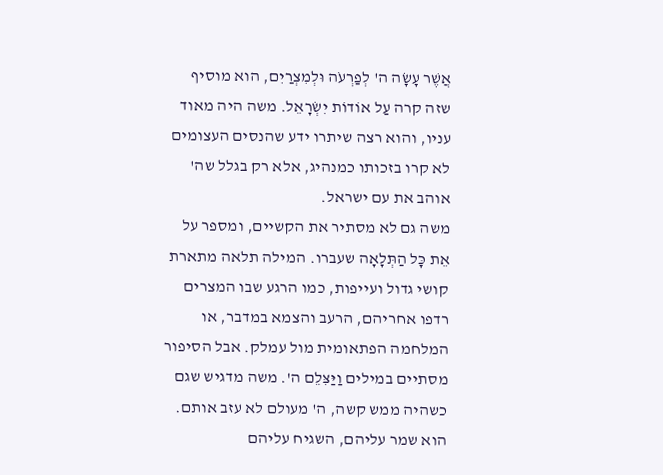אֲשֶׁר עָשָׂה ה' לְפַרְעֹה וּלְמִצְרַיִם, הוא מוסיף שזה קרה עַל אוֹדוֹת יִשְׂרָאֵל. משה היה מאוד עניו, והוא רצה שיתרו ידע שהנסים העצומים לא קרו בזכותו כמנהיג, אלא רק בגלל שה' אוהב את עם ישראל.
משה גם לא מסתיר את הקשיים, ומספר על אֵת כָּל הַתְּלָאָה שעברו. המילה תלאה מתארת קושי גדול ועייפות, כמו הרגע שבו המצרים רדפו אחריהם, הרעב והצמא במדבר, או המלחמה הפתאומית מול עמלק. אבל הסיפור מסתיים במילים וַיַּצִּלֵם ה'. משה מדגיש שגם כשהיה ממש קשה, ה' מעולם לא עזב אותם. הוא שמר עליהם, השגיח עליהם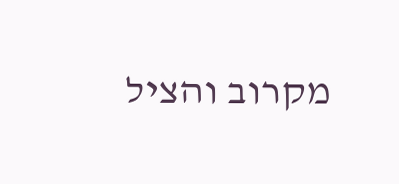מקרוב והציל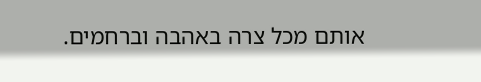אותם מכל צרה באהבה וברחמים.